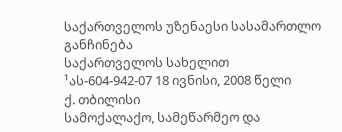საქართველოს უზენაესი სასამართლო
განჩინება
საქართველოს სახელით
¹ას-604-942-07 18 ივნისი, 2008 წელი
ქ. თბილისი
სამოქალაქო, სამეწარმეო და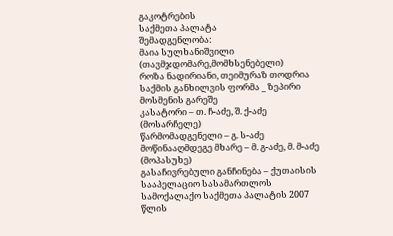გაკოტრების
საქმეთა პალატა
შემადგენლობა:
მაია სულხანიშვილი (თავმჯდომარე,მომხსენებელი)
როზა ნადირიანი, თეიმურაზ თოდრია
საქმის განხილვის ფორმა _ ზეპირი მოსმენის გარეშე
კასატორი – თ. ჩ-აძე, შ. ქ-აძე (მოსარჩელე)
წარმომადგენელი – გ. ს-აძე
მოწინააღმდეგე მხარე – მ. გ-აძე, მ. მ-აძე (მოპასუხე)
გასაჩივრებული განჩინება – ქუთაისის სააპელაციო სასამართლოს სამოქალაქო საქმეთა პალატის 2007 წლის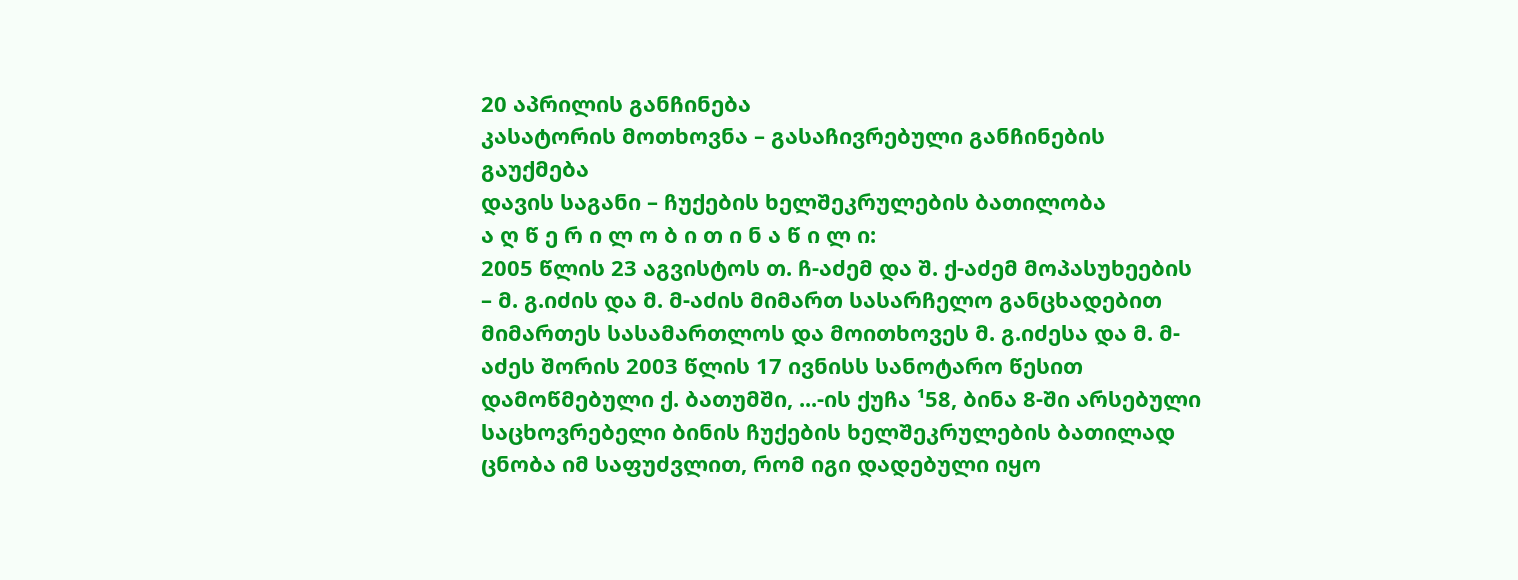20 აპრილის განჩინება
კასატორის მოთხოვნა – გასაჩივრებული განჩინების გაუქმება
დავის საგანი – ჩუქების ხელშეკრულების ბათილობა
ა ღ წ ე რ ი ლ ო ბ ი თ ი ნ ა წ ი ლ ი:
2005 წლის 23 აგვისტოს თ. ჩ-აძემ და შ. ქ-აძემ მოპასუხეების – მ. გ.იძის და მ. მ-აძის მიმართ სასარჩელო განცხადებით მიმართეს სასამართლოს და მოითხოვეს მ. გ.იძესა და მ. მ-აძეს შორის 2003 წლის 17 ივნისს სანოტარო წესით დამოწმებული ქ. ბათუმში, ...-ის ქუჩა ¹58, ბინა 8-ში არსებული საცხოვრებელი ბინის ჩუქების ხელშეკრულების ბათილად ცნობა იმ საფუძვლით, რომ იგი დადებული იყო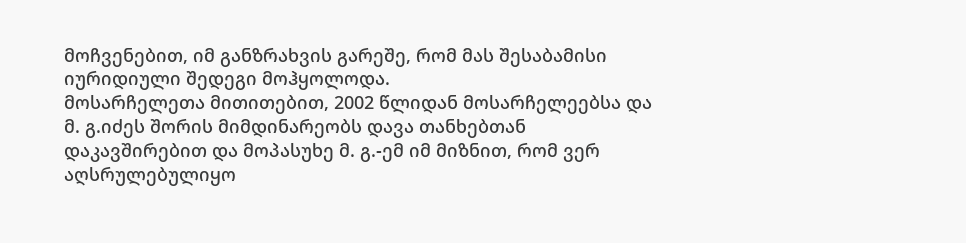მოჩვენებით, იმ განზრახვის გარეშე, რომ მას შესაბამისი იურიდიული შედეგი მოჰყოლოდა.
მოსარჩელეთა მითითებით, 2002 წლიდან მოსარჩელეებსა და მ. გ.იძეს შორის მიმდინარეობს დავა თანხებთან დაკავშირებით და მოპასუხე მ. გ.-ემ იმ მიზნით, რომ ვერ აღსრულებულიყო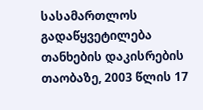სასამართლოს გადაწყვეტილება თანხების დაკისრების თაობაზე, 2003 წლის 17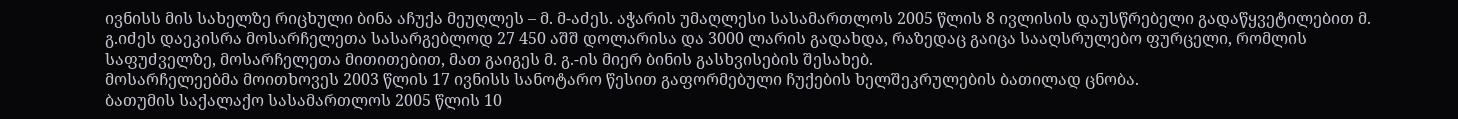ივნისს მის სახელზე რიცხული ბინა აჩუქა მეუღლეს – მ. მ-აძეს. აჭარის უმაღლესი სასამართლოს 2005 წლის 8 ივლისის დაუსწრებელი გადაწყვეტილებით მ. გ.იძეს დაეკისრა მოსარჩელეთა სასარგებლოდ 27 450 აშშ დოლარისა და 3000 ლარის გადახდა, რაზედაც გაიცა სააღსრულებო ფურცელი, რომლის საფუძველზე, მოსარჩელეთა მითითებით, მათ გაიგეს მ. გ.-ის მიერ ბინის გასხვისების შესახებ.
მოსარჩელეებმა მოითხოვეს 2003 წლის 17 ივნისს სანოტარო წესით გაფორმებული ჩუქების ხელშეკრულების ბათილად ცნობა.
ბათუმის საქალაქო სასამართლოს 2005 წლის 10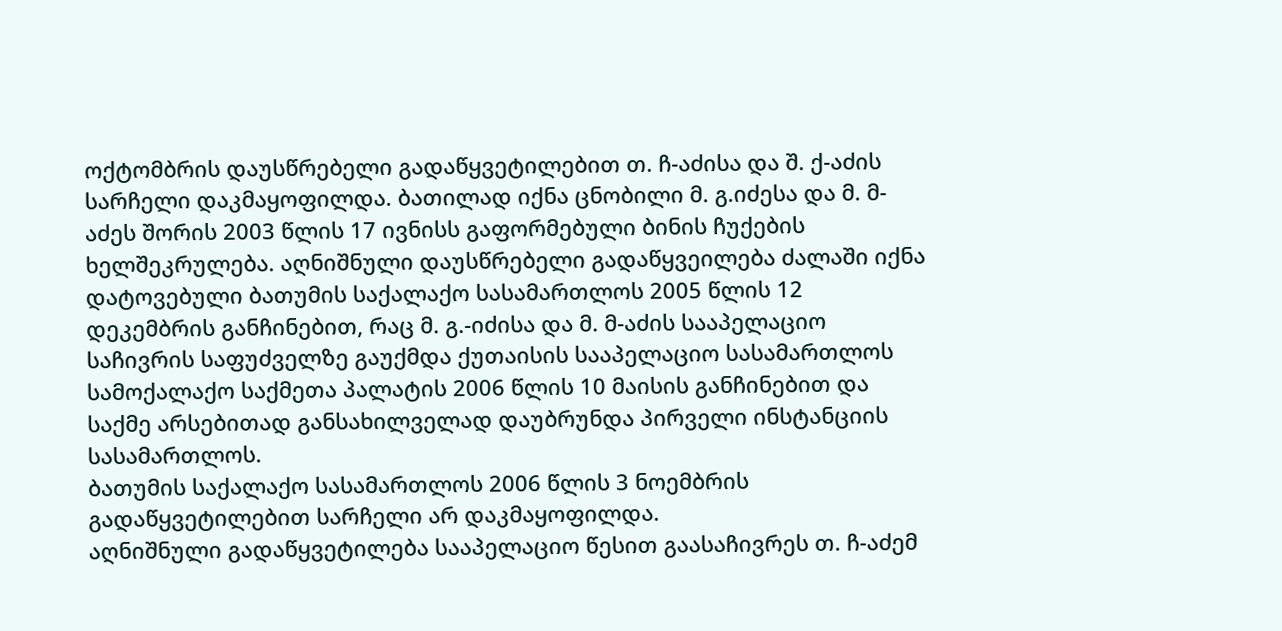ოქტომბრის დაუსწრებელი გადაწყვეტილებით თ. ჩ-აძისა და შ. ქ-აძის სარჩელი დაკმაყოფილდა. ბათილად იქნა ცნობილი მ. გ.იძესა და მ. მ-აძეს შორის 2003 წლის 17 ივნისს გაფორმებული ბინის ჩუქების ხელშეკრულება. აღნიშნული დაუსწრებელი გადაწყვეილება ძალაში იქნა დატოვებული ბათუმის საქალაქო სასამართლოს 2005 წლის 12 დეკემბრის განჩინებით, რაც მ. გ.-იძისა და მ. მ-აძის სააპელაციო საჩივრის საფუძველზე გაუქმდა ქუთაისის სააპელაციო სასამართლოს სამოქალაქო საქმეთა პალატის 2006 წლის 10 მაისის განჩინებით და საქმე არსებითად განსახილველად დაუბრუნდა პირველი ინსტანციის სასამართლოს.
ბათუმის საქალაქო სასამართლოს 2006 წლის 3 ნოემბრის გადაწყვეტილებით სარჩელი არ დაკმაყოფილდა.
აღნიშნული გადაწყვეტილება სააპელაციო წესით გაასაჩივრეს თ. ჩ-აძემ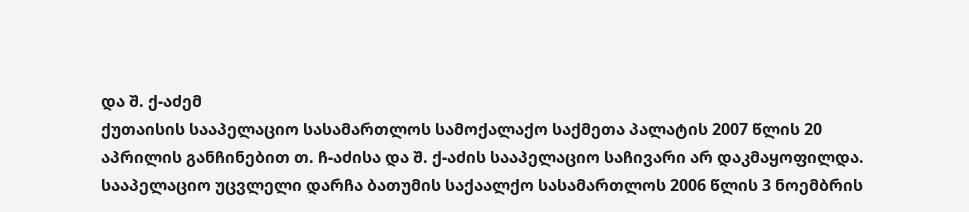და შ. ქ-აძემ
ქუთაისის სააპელაციო სასამართლოს სამოქალაქო საქმეთა პალატის 2007 წლის 20 აპრილის განჩინებით თ. ჩ-აძისა და შ. ქ-აძის სააპელაციო საჩივარი არ დაკმაყოფილდა. სააპელაციო უცვლელი დარჩა ბათუმის საქაალქო სასამართლოს 2006 წლის 3 ნოემბრის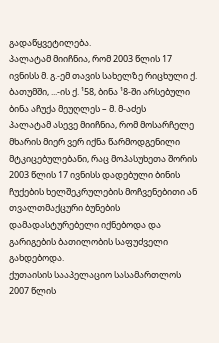გადაწყვეტილება.
პალატამ მიიჩნია, რომ 2003 წლის 17 ივნისს მ. გ.-ემ თავის სახელზე რიცხული ქ. ბათუმში, ...-ის ქ. ¹58, ბინა ¹8-ში არსებული ბინა აჩუქა მეუღლეს – მ. მ-აძეს
პალატამ ასევე მიიჩნია, რომ მოსარჩელე მხარის მიერ ვერ იქნა წარმოდგენილი მტკიცებულებანი, რაც მოპასუხეთა შორის 2003 წლის 17 ივნისს დადებული ბინის ჩუქების ხელშეკრულების მოჩვენებითი ან თვალთმაქცური ბუნების დამადასტურებელი იქნებოდა და გარიგების ბათილობის საფუძველი გახდებოდა.
ქუთაისის სააპელაციო სასამართლოს 2007 წლის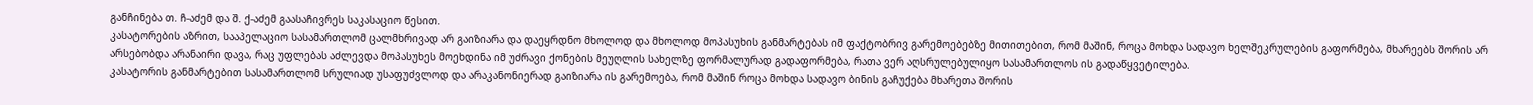განჩინება თ. ჩ-აძემ და შ. ქ-აძემ გაასაჩივრეს საკასაციო წესით.
კასატორების აზრით, სააპელაციო სასამართლომ ცალმხრივად არ გაიზიარა და დაეყრდნო მხოლოდ და მხოლოდ მოპასუხის განმარტებას იმ ფაქტობრივ გარემოებებზე მითითებით, რომ მაშინ, როცა მოხდა სადავო ხელშეკრულების გაფორმება, მხარეებს შორის არ არსებობდა არანაირი დავა, რაც უფლებას აძლევდა მოპასუხეს მოეხდინა იმ უძრავი ქონების მეუღლის სახელზე ფორმალურად გადაფორმება, რათა ვერ აღსრულებულიყო სასამართლოს ის გადაწყვეტილება.
კასატორის განმარტებით სასამართლომ სრულიად უსაფუძვლოდ და არაკანონიერად გაიზიარა ის გარემოება, რომ მაშინ როცა მოხდა სადავო ბინის გაჩუქება მხარეთა შორის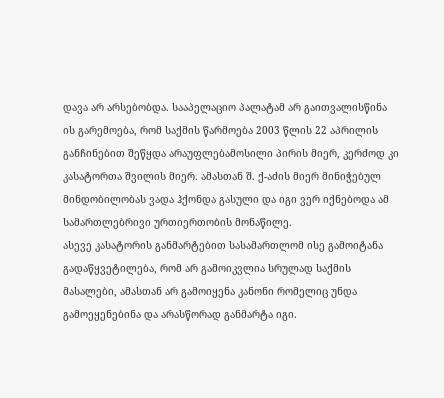დავა არ არსებობდა. სააპელაციო პალატამ არ გაითვალისწინა ის გარემოება, რომ საქმის წარმოება 2003 წლის 22 აპრილის განჩინებით შეწყდა არაუფლებამოსილი პირის მიერ, კერძოდ კი კასატორთა შვილის მიერ. ამასთან შ. ქ-აძის მიერ მინიჭებულ მინდობილობას ვადა ჰქონდა გასული და იგი ვერ იქნებოდა ამ სამართლებრივი ურთიერთობის მონაწილე.
ასევე კასატორის განმარტებით სასამართლომ ისე გამოიტანა გადაწყვეტილება, რომ არ გამოიკვლია სრულად საქმის მასალები, ამასთან არ გამოიყენა კანონი რომელიც უნდა გამოეყენებინა და არასწორად განმარტა იგი.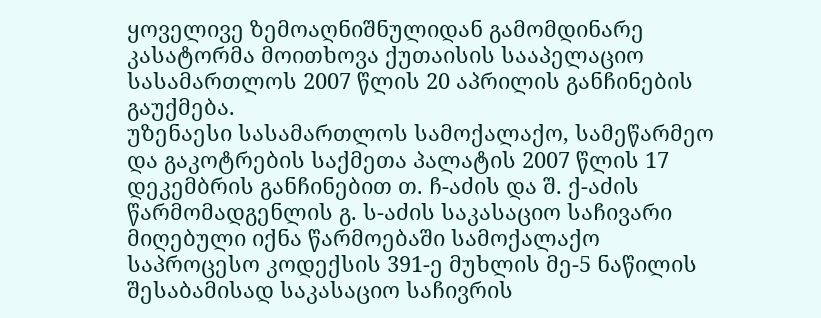ყოველივე ზემოაღნიშნულიდან გამომდინარე კასატორმა მოითხოვა ქუთაისის სააპელაციო სასამართლოს 2007 წლის 20 აპრილის განჩინების გაუქმება.
უზენაესი სასამართლოს სამოქალაქო, სამეწარმეო და გაკოტრების საქმეთა პალატის 2007 წლის 17 დეკემბრის განჩინებით თ. ჩ-აძის და შ. ქ-აძის წარმომადგენლის გ. ს-აძის საკასაციო საჩივარი მიღებული იქნა წარმოებაში სამოქალაქო საპროცესო კოდექსის 391-ე მუხლის მე-5 ნაწილის შესაბამისად საკასაციო საჩივრის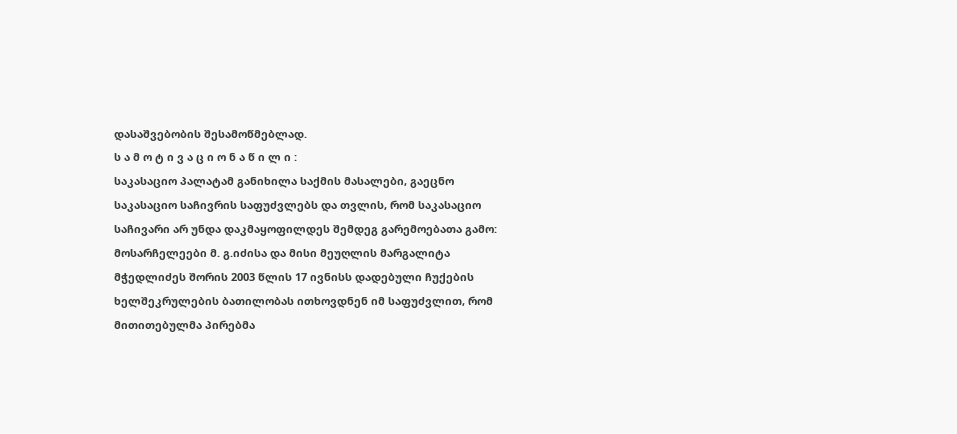დასაშვებობის შესამოწმებლად.
ს ა მ ო ტ ი ვ ა ც ი ო ნ ა წ ი ლ ი :
საკასაციო პალატამ განიხილა საქმის მასალები, გაეცნო საკასაციო საჩივრის საფუძვლებს და თვლის, რომ საკასაციო საჩივარი არ უნდა დაკმაყოფილდეს შემდეგ გარემოებათა გამო:
მოსარჩელეები მ. გ.იძისა და მისი მეუღლის მარგალიტა მჭედლიძეს შორის 2003 წლის 17 ივნისს დადებული ჩუქების ხელშეკრულების ბათილობას ითხოვდნენ იმ საფუძვლით, რომ მითითებულმა პირებმა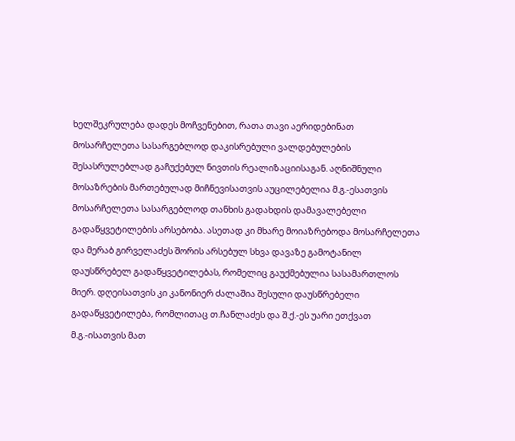ხელშეკრულება დადეს მოჩვენებით, რათა თავი აერიდებინათ მოსარჩელეთა სასარგებლოდ დაკისრებული ვალდებულების შესასრულებლად გაჩუქებულ ნივთის რეალიზაციისაგან. აღნიშნული მოსაზრების მართებულად მიჩნევისათვის აუცილებელია მ.გ.-ესათვის მოსარჩელეთა სასარგებლოდ თანხის გადახდის დამავალებელი გადაწყვეტილების არსებობა. ასეთად კი მხარე მოიაზრებოდა მოსარჩელეთა და მერაბ გირველაძეს შორის არსებულ სხვა დავაზე გამოტანილ დაუსწრებელ გადაწყვეტილებას, რომელიც გაუქმებულია სასამართლოს მიერ. დღეისათვის კი კანონიერ ძალაშია შესული დაუსწრებელი გადაწყვეტილება, რომლითაც თ.ჩანლაძეს და შ.ქ.-ეს უარი ეთქვათ მ.გ.-ისათვის მათ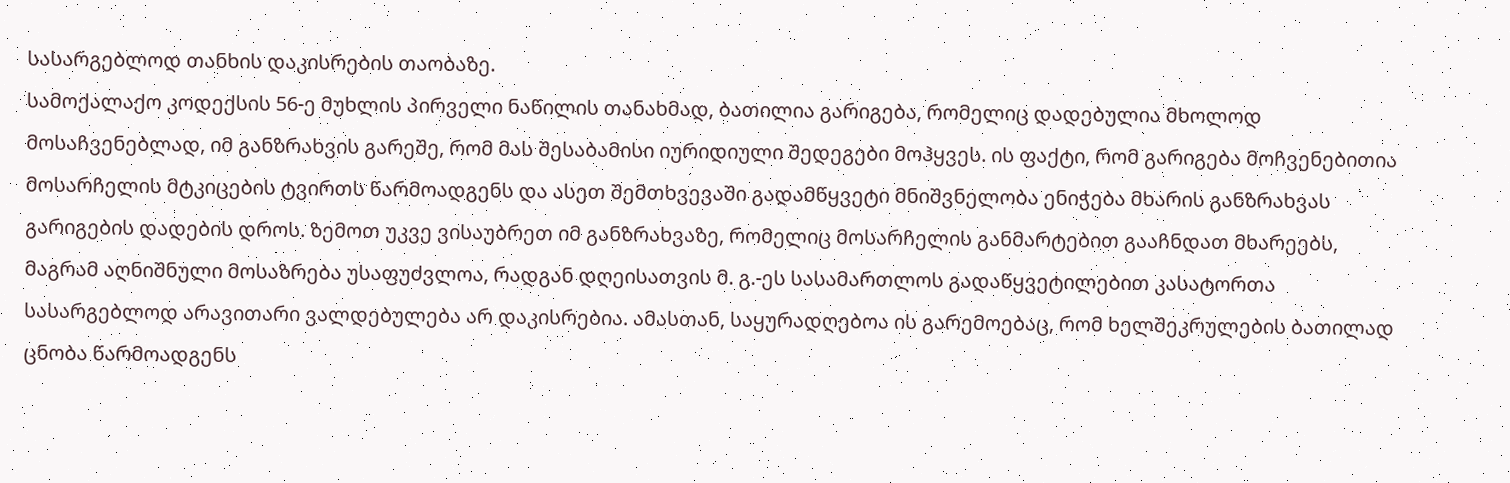სასარგებლოდ თანხის დაკისრების თაობაზე.
სამოქალაქო კოდექსის 56-ე მუხლის პირველი ნაწილის თანახმად, ბათილია გარიგება, რომელიც დადებულია მხოლოდ მოსაჩვენებლად, იმ განზრახვის გარეშე, რომ მას შესაბამისი იურიდიული შედეგები მოჰყვეს. ის ფაქტი, რომ გარიგება მოჩვენებითია მოსარჩელის მტკიცების ტვირთს წარმოადგენს და ასეთ შემთხვევაში გადამწყვეტი მნიშვნელობა ენიჭება მხარის განზრახვას გარიგების დადების დროს. ზემოთ უკვე ვისაუბრეთ იმ განზრახვაზე, რომელიც მოსარჩელის განმარტებით გააჩნდათ მხარეებს, მაგრამ აღნიშნული მოსაზრება უსაფუძვლოა, რადგან დღეისათვის მ. გ.-ეს სასამართლოს გადაწყვეტილებით კასატორთა სასარგებლოდ არავითარი ვალდებულება არ დაკისრებია. ამასთან, საყურადღებოა ის გარემოებაც, რომ ხელშეკრულების ბათილად ცნობა წარმოადგენს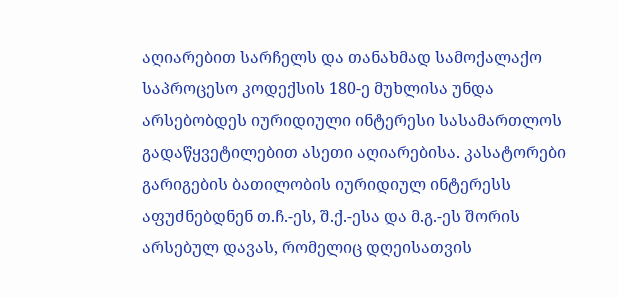აღიარებით სარჩელს და თანახმად სამოქალაქო საპროცესო კოდექსის 180-ე მუხლისა უნდა არსებობდეს იურიდიული ინტერესი სასამართლოს გადაწყვეტილებით ასეთი აღიარებისა. კასატორები გარიგების ბათილობის იურიდიულ ინტერესს აფუძნებდნენ თ.ჩ.-ეს, შ.ქ.-ესა და მ.გ.-ეს შორის არსებულ დავას, რომელიც დღეისათვის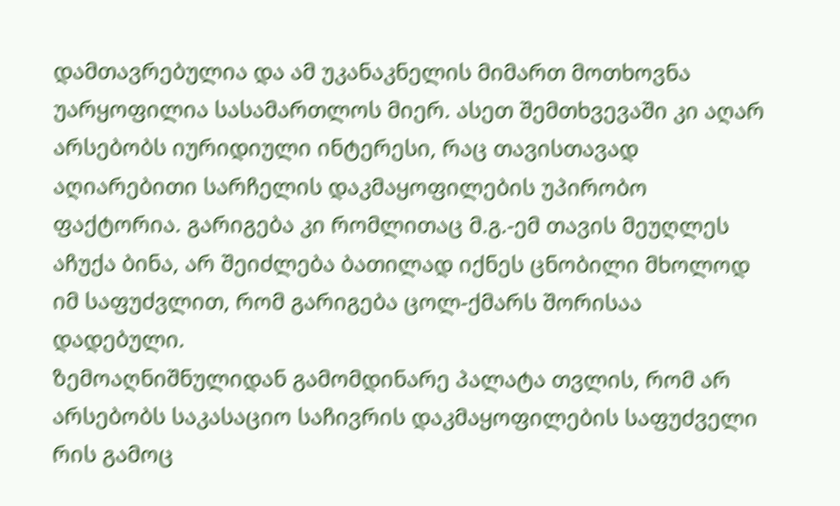დამთავრებულია და ამ უკანაკნელის მიმართ მოთხოვნა უარყოფილია სასამართლოს მიერ. ასეთ შემთხვევაში კი აღარ არსებობს იურიდიული ინტერესი, რაც თავისთავად აღიარებითი სარჩელის დაკმაყოფილების უპირობო ფაქტორია. გარიგება კი რომლითაც მ.გ.-ემ თავის მეუღლეს აჩუქა ბინა, არ შეიძლება ბათილად იქნეს ცნობილი მხოლოდ იმ საფუძვლით, რომ გარიგება ცოლ-ქმარს შორისაა დადებული.
ზემოაღნიშნულიდან გამომდინარე პალატა თვლის, რომ არ არსებობს საკასაციო საჩივრის დაკმაყოფილების საფუძველი რის გამოც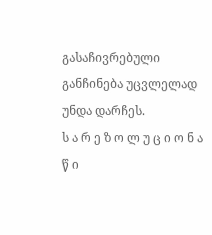გასაჩივრებული განჩინება უცვლელად უნდა დარჩეს.
ს ა რ ე ზ ო ლ უ ც ი ო ნ ა წ ი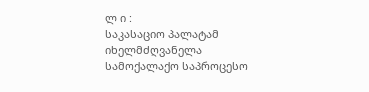ლ ი :
საკასაციო პალატამ იხელმძღვანელა სამოქალაქო საპროცესო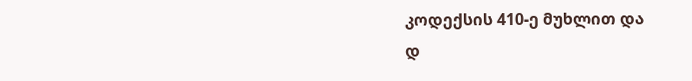კოდექსის 410-ე მუხლით და
დ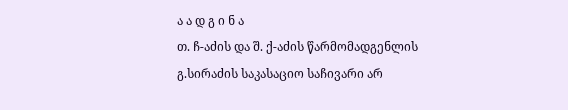ა ა დ გ ი ნ ა
თ. ჩ-აძის და შ. ქ-აძის წარმომადგენლის გ.სირაძის საკასაციო საჩივარი არ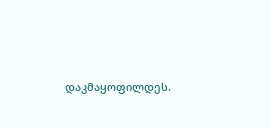დაკმაყოფილდეს.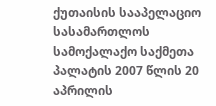ქუთაისის სააპელაციო სასამართლოს სამოქალაქო საქმეთა პალატის 2007 წლის 20 აპრილის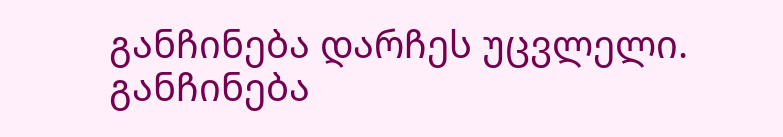განჩინება დარჩეს უცვლელი.
განჩინება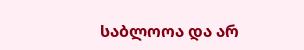საბლოოა და არ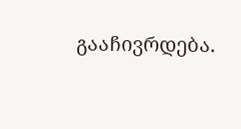გააჩივრდება.